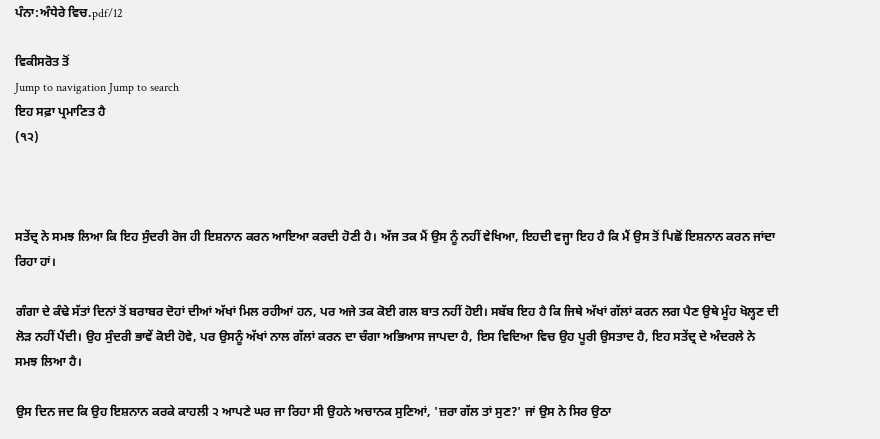ਪੰਨਾ:ਅੰਧੇਰੇ ਵਿਚ.pdf/12

ਵਿਕੀਸਰੋਤ ਤੋਂ
Jump to navigation Jump to search
ਇਹ ਸਫ਼ਾ ਪ੍ਰਮਾਣਿਤ ਹੈ
(੧੨)



ਸਤੇਂਦ੍ਰ ਨੇ ਸਮਝ ਲਿਆ ਕਿ ਇਹ ਸੁੰਦਰੀ ਰੋਜ ਹੀ ਇਸ਼ਨਾਨ ਕਰਨ ਆਇਆ ਕਰਦੀ ਹੋਣੀ ਹੈ। ਅੱਜ ਤਕ ਮੈਂ ਉਸ ਨੂੰ ਨਹੀਂ ਵੇਖਿਆ, ਇਹਦੀ ਵਜ੍ਹਾ ਇਹ ਹੈ ਕਿ ਮੈਂ ਉਸ ਤੋਂ ਪਿਛੋਂ ਇਸ਼ਨਾਨ ਕਰਨ ਜਾਂਦਾ ਰਿਹਾ ਹਾਂ।

ਗੰਗਾ ਦੇ ਕੰਢੇ ਸੱਤਾਂ ਦਿਨਾਂ ਤੋਂ ਬਰਾਬਰ ਦੋਹਾਂ ਦੀਆਂ ਅੱਖਾਂ ਮਿਲ ਰਹੀਆਂ ਹਨ, ਪਰ ਅਜੇ ਤਕ ਕੋਈ ਗਲ ਬਾਤ ਨਹੀਂ ਹੋਈ। ਸਬੱਬ ਇਹ ਹੈ ਕਿ ਜਿਥੇ ਅੱਖਾਂ ਗੱਲਾਂ ਕਰਨ ਲਗ ਪੈਣ ਉਥੇ ਮੂੰਹ ਖੋਲ੍ਹਣ ਦੀ ਲੋੜ ਨਹੀਂ ਪੈਂਦੀ। ਉਹ ਸੁੰਦਰੀ ਭਾਵੇਂ ਕੋਈ ਹੋਵੇ, ਪਰ ਉਸਨੂੰ ਅੱਖਾਂ ਨਾਲ ਗੱਲਾਂ ਕਰਨ ਦਾ ਚੰਗਾ ਅਭਿਆਸ ਜਾਪਦਾ ਹੈ, ਇਸ ਵਿਦਿਆ ਵਿਚ ਉਹ ਪੂਰੀ ਉਸਤਾਦ ਹੈ, ਇਹ ਸਤੇਂਦ੍ਰ ਦੇ ਅੰਦਰਲੇ ਨੇ ਸਮਝ ਲਿਆ ਹੈ।

ਉਸ ਦਿਨ ਜਦ ਕਿ ਉਹ ਇਸ਼ਨਾਨ ਕਰਕੇ ਕਾਹਲੀ ੨ ਆਪਣੇ ਘਰ ਜਾ ਰਿਹਾ ਸੀ ਉਹਨੇ ਅਚਾਨਕ ਸੁਣਿਆਂ, 'ਜ਼ਰਾ ਗੱਲ ਤਾਂ ਸੁਣ?' ਜਾਂ ਉਸ ਨੇ ਸਿਰ ਉਠਾ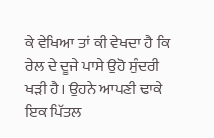ਕੇ ਵੇਖਿਆ ਤਾਂ ਕੀ ਵੇਖਦਾ ਹੈ ਕਿ ਰੇਲ ਦੇ ਦੂਜੇ ਪਾਸੇ ਉਹੋ ਸੁੰਦਰੀ ਖੜੀ ਹੈ। ਉਹਨੇ ਆਪਣੀ ਢਾਕੇ ਇਕ ਪਿੱਤਲ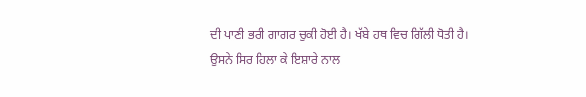ਦੀ ਪਾਣੀ ਭਰੀ ਗਾਗਰ ਚੁਕੀ ਹੋਈ ਹੈ। ਖੱਬੇ ਹਥ ਵਿਚ ਗਿੱਲੀ ਧੋਤੀ ਹੈ। ਉਸਨੇ ਸਿਰ ਹਿਲਾ ਕੇ ਇਸ਼ਾਰੇ ਨਾਲ